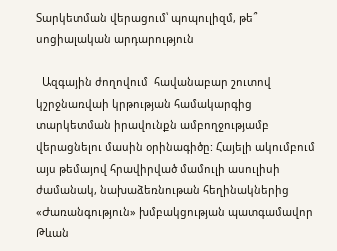Տարկետման վերացում՝ պոպուլիզմ, թե՞ սոցիալական արդարություն

  Ազգային ժողովում  հավանաբար շուտով  կշրջնառվաի կրթության համակարգից տարկետման իրավունքն ամբողջությամբ վերացնելու մասին օրինագիծը: Հայելի ակումբում այս թեմայով հրավիրված մամուլի ասուլիսի ժամանակ, նախաձեռնութան հեղինակներից «Ժառանգություն» խմբակցության պատգամավոր Թևան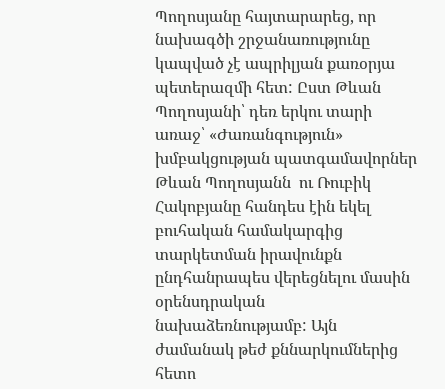Պողոսյանը հայտարարեց, որ նախագծի շրջանառությունը կապված չէ ապրիլյան քառօրյա պետերազմի հետ: Ըստ Թևան Պողոսյանի՝ դեռ երկու տարի առաջ՝ «Ժառանգություն» խմբակցության պատգամավորներ Թևան Պողոսյանն  ու Ռուբիկ Հակոբյանը հանդես էին եկել  բուհական համակարգից տարկետման իրավունքն ընդհանրապես վերեցնելու մասին  օրենսդրական նախաձեռնությամբ: Այն ժամանակ թեժ քննարկումներից հետո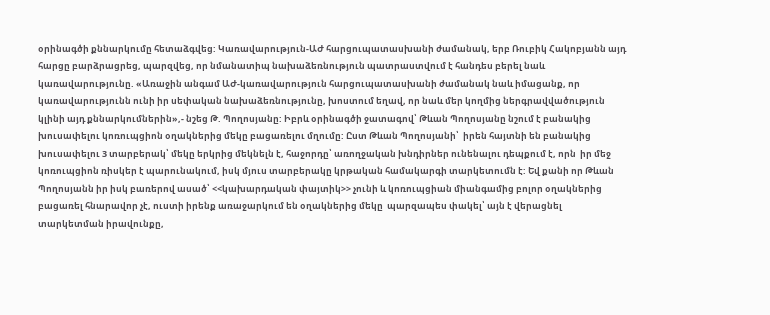օրինագծի քննարկումը հետաձգվեց: Կառավարություն-ԱԺ հարցուպատասխանի ժամանակ, երբ Ռուբիկ Հակոբյանն այդ հարցը բարձրացրեց, պարզվեց, որ նմանատիպ նախաձեռնություն պատրաստվում է հանդես բերել նաև կառավարությունը. «Առաջին անգամ ԱԺ-կառավարություն հարցուպատասխանի ժամանակ նաև իմացանք, որ կառավարությունն ունի իր սեփական նախաձեռնությունը, խոստում եղավ, որ նաև մեր կողմից ներգրավվածություն կլինի այդ քննարկումներին»,- նշեց Թ. Պողոսյանը: Իբրև օրինագծի ջատագով՝ Թևան Պողոսյանը նշում է բանակից խուսափելու կոռուպցիոն օղակներից մեկը բացառելու մղումը: Ըստ Թևան Պողոսյանի՝  իրեն հայտնի են բանակից խուսափելու 3 տարբերակ՝ մեկը երկրից մեկնելն է, հաջորդը՝ առողջական խնդիրներ ունենալու դեպքում է, որն  իր մեջ կոռուպցիոն ռիսկեր է պարունակում, իսկ մյուս տարբերակը կրթական համակարգի տարկետումն է: Եվ քանի որ Թևան Պողոսյանն իր իսկ բառերով ասած՝ <<կախարդական փայտիկ>> չունի և կոռուպցիան միանգամից բոլոր օղակներից բացառել հնարավոր չէ, ուստի իրենք առաջարկում են օղակներից մեկը  պարզապես փակել՝ այն է վերացնել տարկետման իրավունքը,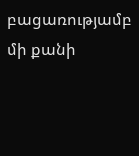բացառությամբ մի քանի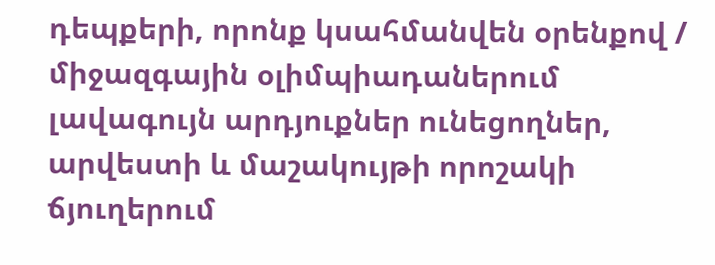դեպքերի, որոնք կսահմանվեն օրենքով / միջազգային օլիմպիադաներում լավագույն արդյուքներ ունեցողներ, արվեստի և մաշակույթի որոշակի ճյուղերում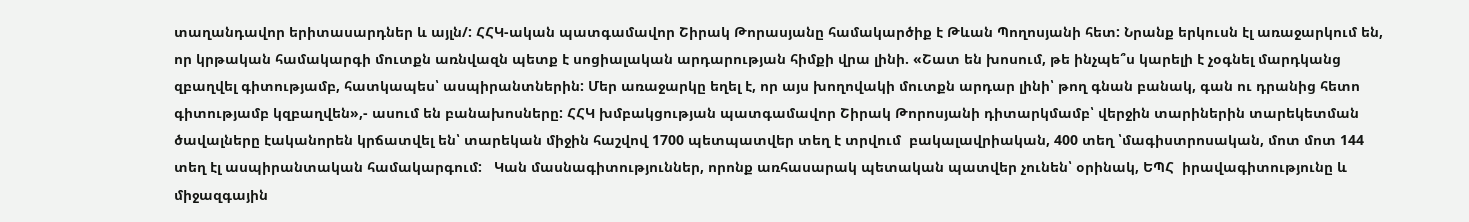տաղանդավոր երիտասարդներ և այլն/: ՀՀԿ-ական պատգամավոր Շիրակ Թորասյանը համակարծիք է Թևան Պողոսյանի հետ: Նրանք երկուսն էլ առաջարկում են, որ կրթական համակարգի մուտքն առնվազն պետք է սոցիալական արդարության հիմքի վրա լինի. «Շատ են խոսում, թե ինչպե՞ս կարելի է չօգնել մարդկանց զբաղվել գիտությամբ, հատկապես՝ ասպիրանտներին: Մեր առաջարկը եղել է, որ այս խողովակի մուտքն արդար լինի՝ թող գնան բանակ, գան ու դրանից հետո գիտությամբ կզբաղվեն»,- ասում են բանախոսները: ՀՀԿ խմբակցության պատգամավոր Շիրակ Թորոսյանի դիտարկմամբ՝ վերջին տարիներին տարեկետման ծավալները էականորեն կրճատվել են՝ տարեկան միջին հաշվով 1700 պետպատվեր տեղ է տրվում  բակալավրիական, 400 տեղ ՝մագիստրոսական, մոտ մոտ 144 տեղ էլ ասպիրանտական համակարգում:   Կան մասնագիտություններ, որոնք առհասարակ պետական պատվեր չունեն՝ օրինակ, ԵՊՀ  իրավագիտությունը և միջազգային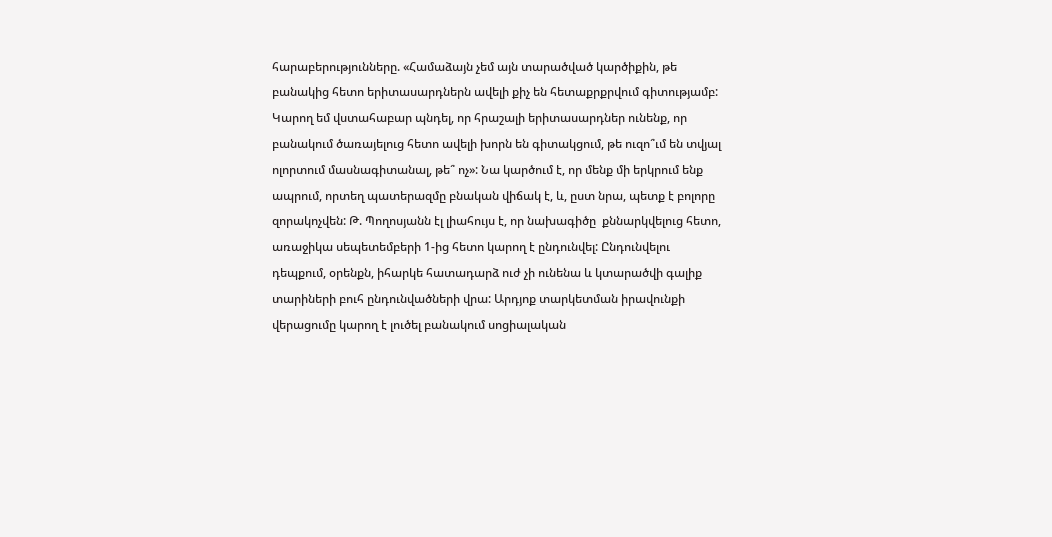հարաբերությունները. «Համաձայն չեմ այն տարածված կարծիքին, թե բանակից հետո երիտասարդներն ավելի քիչ են հետաքրքրվում գիտությամբ: Կարող եմ վստահաբար պնդել, որ հրաշալի երիտասարդներ ունենք, որ բանակում ծառայելուց հետո ավելի խորն են գիտակցում, թե ուզո՞ւմ են տվյալ ոլորտում մասնագիտանալ, թե՞ ոչ»: Նա կարծում է, որ մենք մի երկրում ենք ապրում, որտեղ պատերազմը բնական վիճակ է, և, ըստ նրա, պետք է բոլորը զորակոչվեն: Թ. Պողոսյանն էլ լիահույս է, որ նախագիծը  քննարկվելուց հետո, առաջիկա սեպետեմբերի 1-ից հետո կարող է ընդունվել: Ընդունվելու դեպքում, օրենքն, իհարկե հատադարձ ուժ չի ունենա և կտարածվի գալիք տարիների բուհ ընդունվածների վրա: Արդյոք տարկետման իրավունքի վերացումը կարող է լուծել բանակում սոցիալական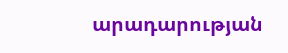արադարության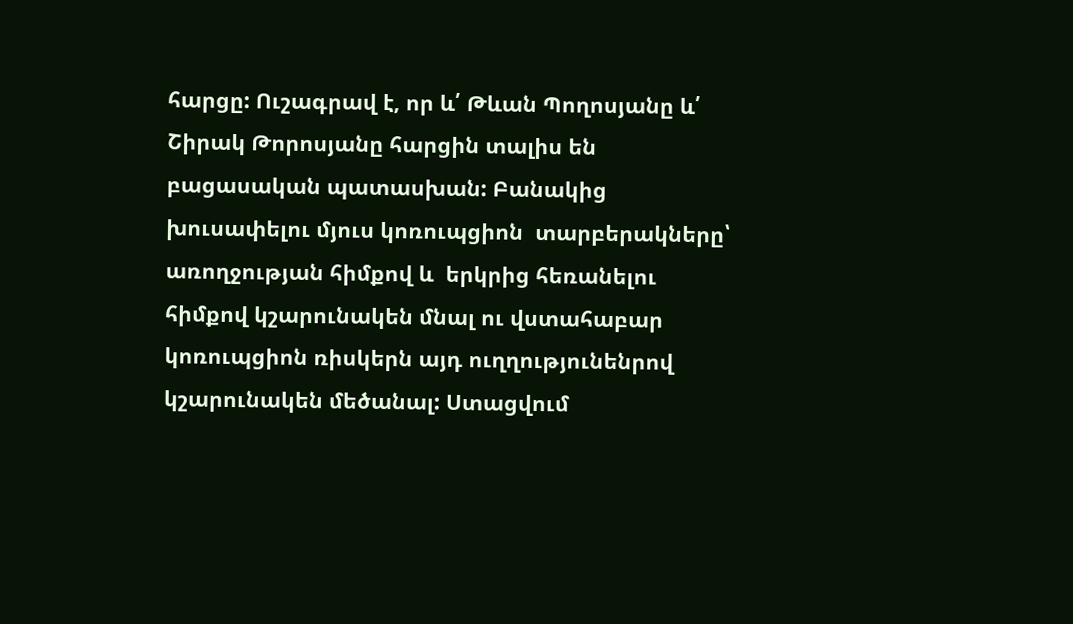հարցը: Ուշագրավ է, որ և՛ Թևան Պողոսյանը և՛ Շիրակ Թորոսյանը հարցին տալիս են բացասական պատասխան: Բանակից խուսափելու մյուս կոռուպցիոն  տարբերակները՝ առողջության հիմքով և  երկրից հեռանելու հիմքով կշարունակեն մնալ ու վստահաբար կոռուպցիոն ռիսկերն այդ ուղղությունենրով կշարունակեն մեծանալ: Ստացվում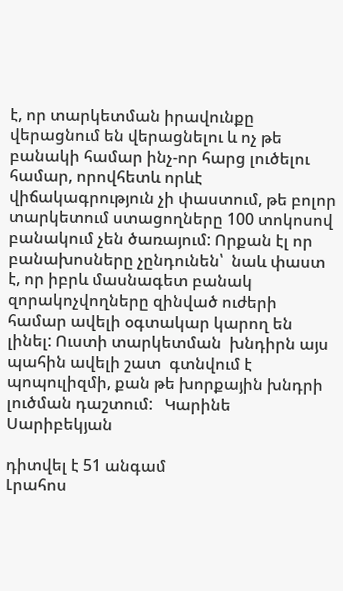է, որ տարկետման իրավունքը վերացնում են վերացնելու և ոչ թե  բանակի համար ինչ-որ հարց լուծելու համար, որովհետև որևէ վիճակագրություն չի փաստում, թե բոլոր տարկետում ստացողները 100 տոկոսով բանակում չեն ծառայում: Որքան էլ որ բանախոսները չընդունեն՝  նաև փաստ է, որ իբրև մասնագետ բանակ զորակոչվողները զինված ուժերի համար ավելի օգտակար կարող են լինել: Ուստի տարկետման  խնդիրն այս պահին ավելի շատ  գտնվում է պոպուլիզմի, քան թե խորքային խնդրի լուծման դաշտում:   Կարինե Սարիբեկյան

դիտվել է 51 անգամ
Լրահոս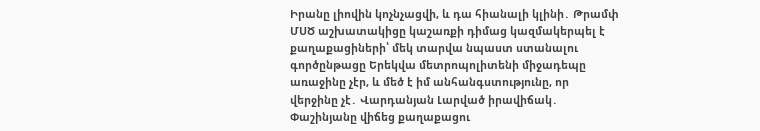Իրանը լիովին կոչնչացվի, և դա հիանալի կլինի․ Թրամփ ՄՍԾ աշխատակիցը կաշառքի դիմաց կազմակերպել է քաղաքացիների՝ մեկ տարվա նպաստ ստանալու գործընթացը Երեկվա մետրոպոլիտենի միջադեպը առաջինը չէր, և մեծ է իմ անհանգստությունը, որ վերջինը չէ․ Վարդանյան Լարված իրավիճակ․ Փաշինյանը վիճեց քաղաքացու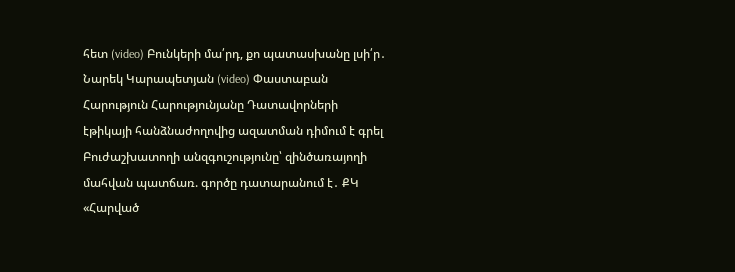հետ (video) Բունկերի մա՛րդ, քո պատասխանը լսի՛ր․ Նարեկ Կարապետյան (video) Փաստաբան Հարություն Հարությունյանը Դատավորների էթիկայի հանձնաժողովից ազատման դիմում է գրել Բուժաշխատողի անզգուշությունը՝ զինծառայողի մահվան պատճառ. գործը դատարանում է․ ՔԿ «Հարված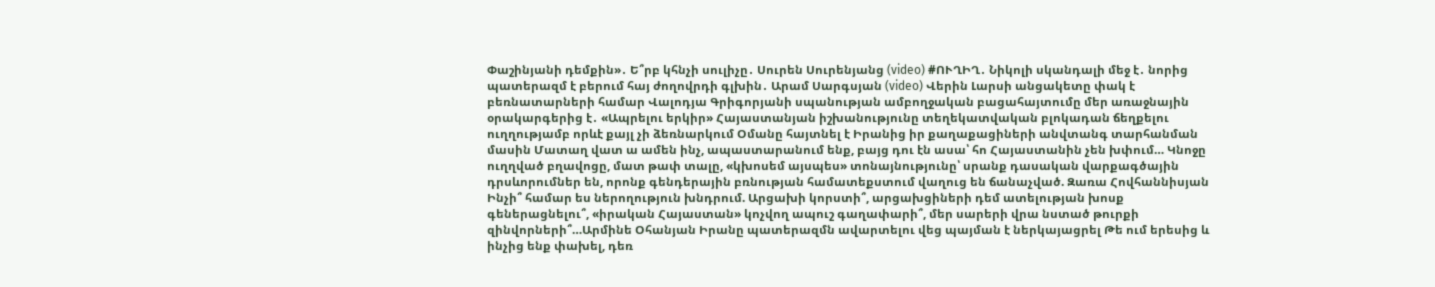Փաշինյանի դեմքին»․ Ե՞րբ կհնչի սուլիչը․ Սուրեն Սուրենյանց (video) #ՈՒՂԻՂ․ Նիկոլի սկանդալի մեջ է․ նորից պատերազմ է բերում հայ ժողովրդի գլխին․ Արամ Սարգսյան (video) Վերին Լարսի անցակետը փակ է բեռնատարների համար Վալոդյա Գրիգորյանի սպանության ամբողջական բացահայտումը մեր առաջնային օրակարգերից է․ «Ապրելու երկիր» Հայաստանյան իշխանությունը տեղեկատվական բլոկադան ճեղքելու ուղղությամբ որևէ քայլ չի ձեռնարկում Օմանը հայտնել է Իրանից իր քաղաքացիների անվտանգ տարհանման մասին Մատաղ վատ ա ամեն ինչ, ապաստարանում ենք, բայց դու էն ասա՝ հո Հայաստանին չեն խփում… Կնոջը ուղղված բղավոցը, մատ թափ տալը, «կխոսեմ այսպես» տոնայնությունը՝ սրանք դասական վարքագծային դրսևորումներ են, որոնք գենդերային բռնության համատեքստում վաղուց են ճանաչված. Զառա Հովհաննիսյան Ինչի՞ համար ես ներողություն խնդրում. Արցախի կորստի՞, արցախցիների դեմ ատելության խոսք գեներացնելու՞, «իրական Հայաստան» կոչվող ապուշ գաղափարի՞, մեր սարերի վրա նստած թուրքի զինվորների՞…Արմինե Օհանյան Իրանը պատերազմն ավարտելու վեց պայման է ներկայացրել Թե ում երեսից և ինչից ենք փախել, դեռ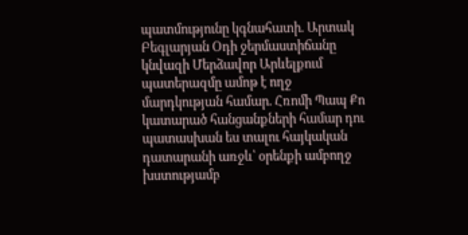պատմությունը կգնահատի. Արտակ Բեգլարյան Օդի ջերմաստիճանը կնվազի Մերձավոր Արևելքում պատերազմը ամոթ է ողջ մարդկության համար. Հռոմի Պապ Քո կատարած հանցանքների համար դու պատասխան ես տալու հայկական դատարանի առջև՝ օրենքի ամբողջ խստությամբ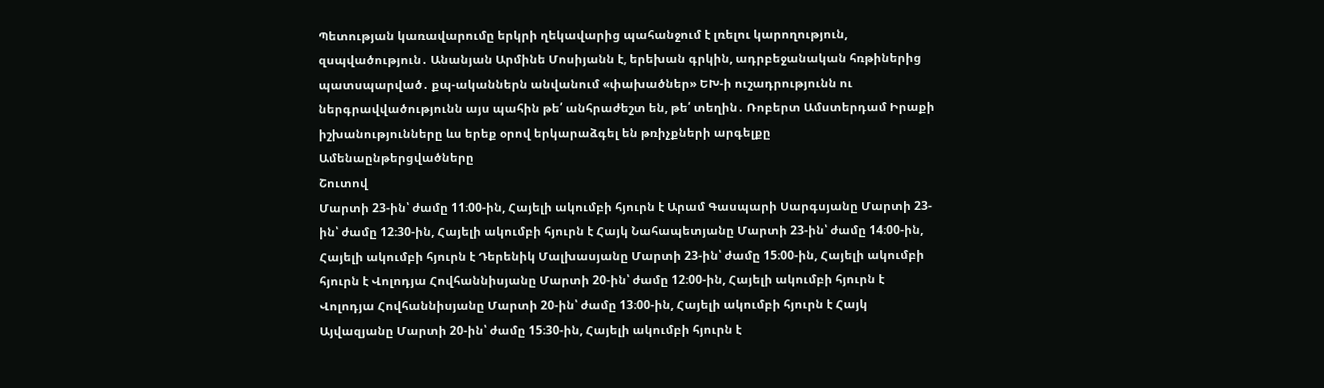Պետության կառավարումը երկրի ղեկավարից պահանջում է լռելու կարողություն, զսպվածություն․ Անանյան Արմինե Մոսիյանն է, երեխան գրկին, ադրբեջանական հռթիներից պատսպարված․ քպ-ականներն անվանում «փախածներ» ԵԽ-ի ուշադրությունն ու ներգրավվածությունն այս պահին թե՛ անհրաժեշտ են, թե՛ տեղին․ Ռոբերտ Ամստերդամ Իրաքի իշխանությունները ևս երեք օրով երկարաձգել են թռիչքների արգելքը
Ամենաընթերցվածները
Շուտով
Մարտի 23-ին՝ ժամը 11։00-ին, Հայելի ակումբի հյուրն է Արամ Գասպարի Սարգսյանը Մարտի 23-ին՝ ժամը 12։30-ին, Հայելի ակումբի հյուրն է Հայկ Նահապետյանը Մարտի 23-ին՝ ժամը 14։00-ին, Հայելի ակումբի հյուրն է Դերենիկ Մալխասյանը Մարտի 23-ին՝ ժամը 15։00-ին, Հայելի ակումբի հյուրն է Վոլոդյա Հովհաննիսյանը Մարտի 20-ին՝ ժամը 12։00-ին, Հայելի ակումբի հյուրն է Վոլոդյա Հովհաննիսյանը Մարտի 20-ին՝ ժամը 13։00-ին, Հայելի ակումբի հյուրն է Հայկ Այվազյանը Մարտի 20-ին՝ ժամը 15։30-ին, Հայելի ակումբի հյուրն է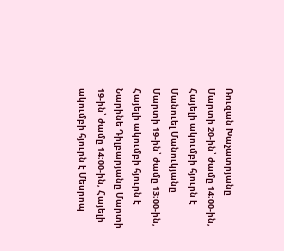Ռուզան Խաչատրյանը Մարտի 20-ին՝ ժամը 14։00-ին, Հայելի ակումբի հյուրն է Մանուել Մանուկյանը Մարտի 19-ին՝ ժամը 13։00-ին, Հայելի ակումբի հյուրն է Նարինե Դիլբարյանը Մարտի 19-ին՝ ժամը 14։00-ին, Հայելի ակումբի հյուրն է Մեսրոպ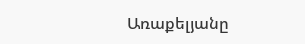Առաքելյանը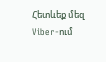Հետևեք մեզ Viber-ում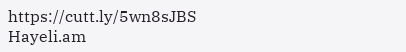https://cutt.ly/5wn8sJBS
Hayeli.am